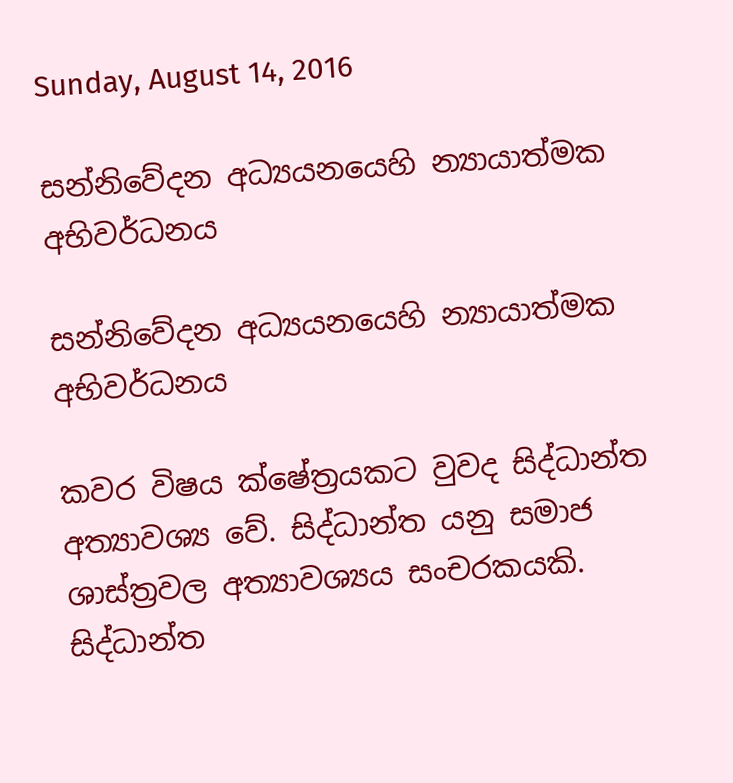Sunday, August 14, 2016

සන්නිවේදන අධ්‍යයනයෙහි න්‍යායාත්මක අභිවර්ධනය

සන්නිවේදන අධ්‍යයනයෙහි න්‍යායාත්මක අභිවර්ධනය

කවර විෂය ක්ෂේත්‍රයකට වුවද සිද්ධාන්ත අත්‍යාවශ්‍ය වේ. සිද්ධාන්ත යනු සමාජ ශාස්ත්‍රවල අත්‍යාවශ්‍යය සංචරකයකි. සිද්ධාන්ත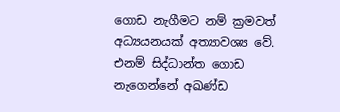ගොඩ නැගීමට නම් ක්‍රමවත් අධ්‍යයනයක් අත්‍යාවශ්‍ය වේ. එනම් සිද්ධාන්ත ගොඩ නැගෙන්නේ අඛණ්ඩ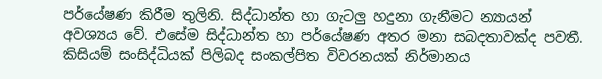පර්යේෂණ කිරීම තුලිනි. සිද්ධාන්ත හා ගැටලු හදුනා ගැනීමට න්‍යායන් අවශ්‍යය වේ. එසේම සිද්ධාන්ත හා පර්යේෂණ අතර මනා සබදතාවක්ද පවතී. කිසියම් සංසිද්ධියක් පිලිබද සංකල්පිත විවරනයක් නිර්මානය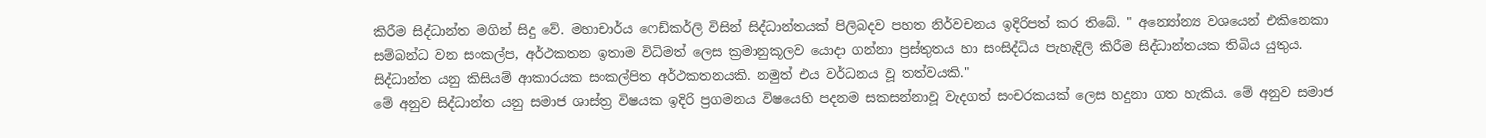කිරීම සිද්ධාන්ත මගින් සිදු වේ. මහාචාර්ය ෆෙඩ්කර්ලි විසින් සිද්ධාන්තයක් පිලිබදව පහත නිර්වචනය ඉදිරිපත් කර තිබේ. " අන්‍යෝන්‍ය වශයෙන් එකිනෙකා සම්බන්ධ වන සංකල්ප, අර්ථකතන ඉතාම විධිමත් ලෙස ක්‍රමානුකූලව යොදා ගන්නා ප්‍රස්තුතය හා සංසිද්ධිය පැහැදිලි කිරීම සිද්ධාන්තයක තිබිය යුතුය. සිද්ධාන්ත යනු කිසියම් ආකාරයක සංකල්පිත අර්ථකතනයකි. නමුත් එය වර්ධනය වූ තත්වයකි."
මේ අනුව සිද්ධාන්ත යනු සමාජ ශාස්ත්‍ර විෂයක ඉදිරි ප්‍රගමනය විෂයෙහි පදනම සකසන්නාවූ වැදගත් සංචරකයක් ලෙස හදුනා ගත හැකිය. මේ අනුව සමාජ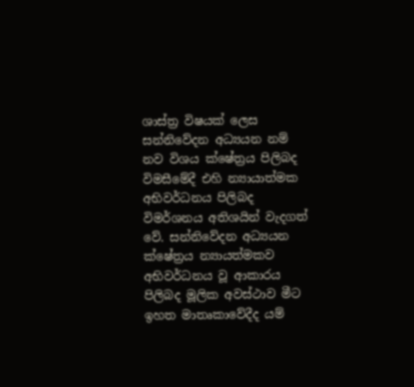ශාස්ත්‍ර විෂයක් ලෙස සන්නිවේදන අධ්‍යයන නම් නව විශය ක්ෂේත්‍රය පිලිබද විමසීමේදී එහි න්‍යායාත්මක අභිවර්ධනය පිලිබද විමර්ශනය අතිශයින් වැදගත් වේ. සන්නිවේදන අධ්‍යයන ක්ෂේත්‍රය න්‍යායත්මකව අභිවර්ධනය වූ ආකාරය පිලිබද මූලික අවස්ථාව මීට ඉහත මාතෘකාවේදීද යම්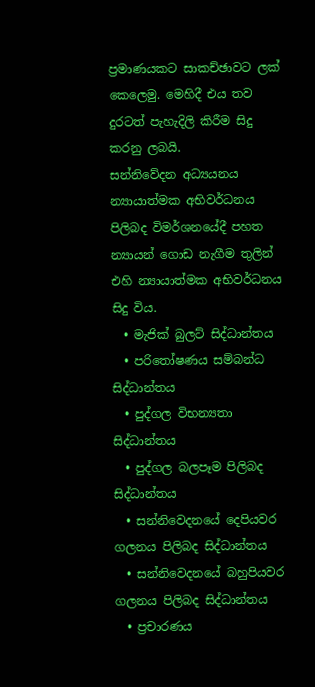ප්‍රමාණයකට සාකච්ඡාවට ලක් කෙලෙමු. මෙහිදී එය තව දුරටත් පැහැදිලි කිරීම සිදු කරනු ලබයි.
සන්නිවේදන අධ්‍යයනය න්‍යායාත්මක අභිවර්ධනය පිලිබද විමර්ශනයේදී පහත න්‍යායන් ගොඩ නැගීම තුලින් එහි න්‍යායාත්මක අභිවර්ධනය සිදු විය.
  • මැජික් බුලට් සිද්ධාන්තය
  • පරි‍තෝෂණය සම්බන්ධ සිද්ධාන්තය
  • පුද්ගල විභන්‍යතා සිද්ධාන්තය
  • පුද්ගල බලපෑම පිලිබද සිද්ධාන්තය
  • සන්නිවෙදනයේ දෙපියවර ගලනය පිලිබද සිද්ධාන්තය
  • සන්නිවෙදනයේ බහුපියවර ගලනය පිලිබද සිද්ධාන්තය
  • ප්‍රචාරණය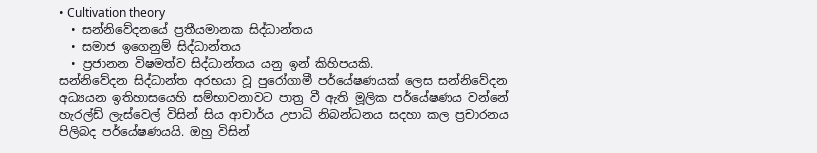• Cultivation theory
  • සන්නිවේදනයේ ප්‍රතීයමානක සිද්ධාන්තය
  • සමාජ ඉගෙනුම් සිද්ධාන්තය
  • ප්‍රජානන විෂමත්ව සිද්ධාන්තය යනු ඉන් කිහිපයකි.
සන්නිවේදන සිද්ධාන්ත අරභයා වූ පුරෝගාමී පර්යේෂණයක් ලෙස සන්නිවේදන අධ්‍යයන ඉතිහාසයෙහි සම්භාවනාවට පාත්‍ර වී ඇති මූලික පර්යේෂණය වන්නේ හැරල්ඩ් ලැස්වෙල් විසින් සිය ආචාර්ය උපාධි නිබන්ධනය සදහා කල ප්‍රචාරනය පිලිබද පර්යේෂණයයි. ඔහු විසින්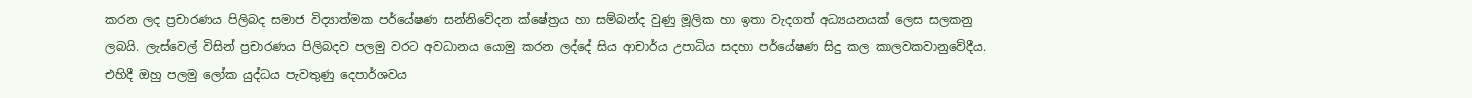කරන ලද ප්‍රචාරණය පිලිබද සමාජ විද්‍යාත්මක පර්යේෂණ සන්නිවේදන ක්ෂේත්‍රය හා සම්බන්ද වුණු මූලික හා ඉතා වැදගත් අධ්‍යයනයක් ලෙස සලකනු ලබයි. ලැස්වෙල් විසින් ප්‍රචාරණය පිලිබදව පලමු වරට අවධානය යොමු කරන ලද්දේ සිය ආචාර්ය උපාධිය සදහා පර්යේෂණ සිදු කල කාලවකවානුවේදීය. එහිදී ඔහු පලමු ලෝක යුද්ධය පැවතුණු දෙපාර්ශවය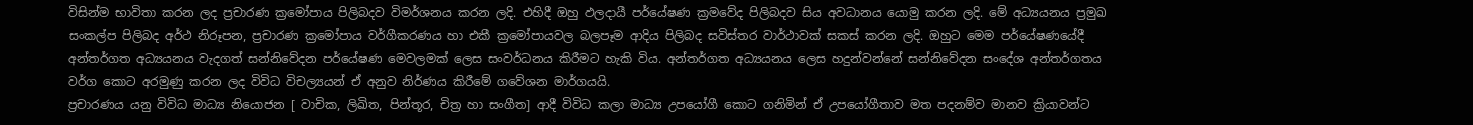විසින්ම භාවිතා කරන ලද ප්‍රචාරණ ක්‍රමෝපාය පිලිබදව විමර්ශනය කරන ලදි. එහිදී ඔහු ඵලදායී පර්යේෂණ ක්‍රමවේද පිලිබදව සිය අවධානය යොමු කරන ලදි. මේ අධ්‍යයනය ප්‍රමුඛ සංකල්ප පිලිබද අර්ථ නිරූපන, ප්‍රචාරණ ක්‍රමෝපාය වර්ගීකරණය හා එකී ක්‍රමෝපායවල බලපෑම ආදිය පිලිබද සවිස්තර වාර්ථාවක් සකස් කරන ලදි. ඔහුට මෙම පර්යේෂණයේදී අන්තර්ගත අධ්‍යයනය වැදගත් සන්නිවේදන පර්යේෂණ මෙවලමක් ලෙස සංවර්ධනය කිරීමට හැකි විය. අන්තර්ගත අධ්‍යයනය ලෙස හදුන්වන්නේ සන්නිවේදන සංදේශ අන්තර්ගතය වර්ග කොට අරමුණු කරන ලද විවිධ විචල්‍යයන් ඒ අනුව නිර්ණය කිරීමේ ගවේශන මාර්ගයයි.
ප්‍රචාරණය යනු විවිධ මාධ්‍ය නියොජන [ වාචික, ලිඛිත, පින්තූර, චිත්‍ර හා සංගීත] ආදී විවිධ කලා මාධ්‍ය උපයෝගී කොට ගනිමින් ඒ උපයෝගීතාව මත පදනම්ව මානව ක්‍රියාවන්ට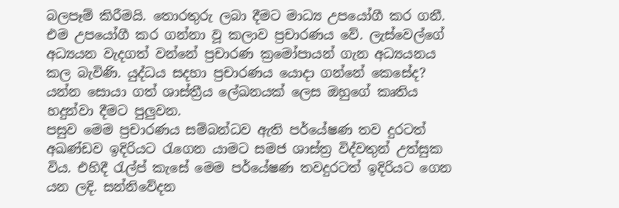බලපෑම් කිරීමයි. තොරතුරු ලබා දීමට මාධ්‍ය උපයෝගී කර ගනී. එම උපයෝගී කර ගන්නා වූ කලාව ප්‍රචාරණය වේ. ලැස්වෙල්ගේ අධ්‍යයන වැදගත් වන්නේ ප්‍රචාරණ ක්‍රමෝපායන් ගැන අධ්‍යයනය කල බැවිණි. යුද්ධය සදහා ප්‍රචාරණය යොදා ගන්නේ කෙසේද? යන්න සොයා ගත් ශාස්ත්‍රීය ලේඛනයක් ලෙස ඔහුගේ කෘතිය හදුන්වා දීමට පුලුවන.
පසුව මෙම ප්‍රචාරණය සම්බන්ධව ඇති පර්යේෂණ තව දුරටත් අඛණ්ඩව ඉදිරියට ‍රැගෙන යාමට සමජ ශාස්ත්‍ර විද්වතුන් උත්සුක විය. එහිදී ‍රැල්ප් කැසේ මෙම පර්යේෂණ තවදුරටත් ඉදිරියට ගෙන යන ලදි. සන්නිවේදන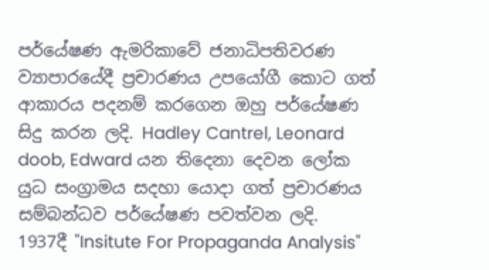පර්යේෂණ ඇමරිකාවේ ජනාධිපතිවරණ ව්‍යාපාරයේදී ප්‍රචාරණය උපයෝගී කොට ගත් ආකාරය පදනම් කරගෙන ඔහු පර්යේෂණ සිදු කරන ලදි. Hadley Cantrel, Leonard doob, Edward යන තිදෙනා දෙවන ලෝක යුධ සංග්‍රාමය සදහා යොදා ගත් ප්‍රචාරණය සම්බන්ධව පර්යේෂණ පවත්වන ලදි.
1937දී "Insitute For Propaganda Analysis"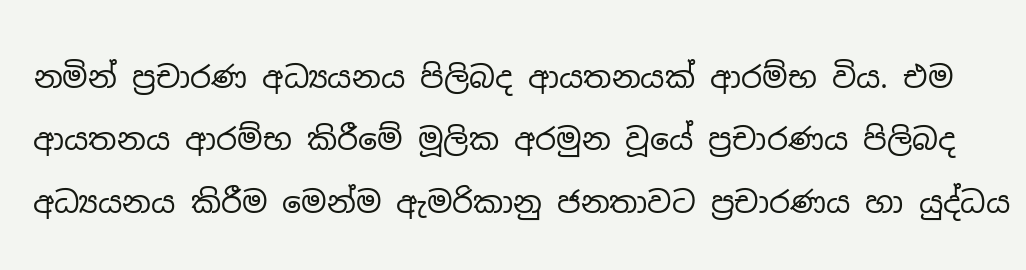නමින් ප්‍රචාරණ අධ්‍යයනය පිලිබද ආයතනයක් ආරම්භ විය. එම ආයතනය ආරම්භ කිරීමේ මූලික අරමුන වූයේ ප්‍රචාරණය පිලිබද අධ්‍යයනය කිරීම මෙන්ම ඇමරිකානු ජනතාවට ප්‍රචාරණය හා යුද්ධය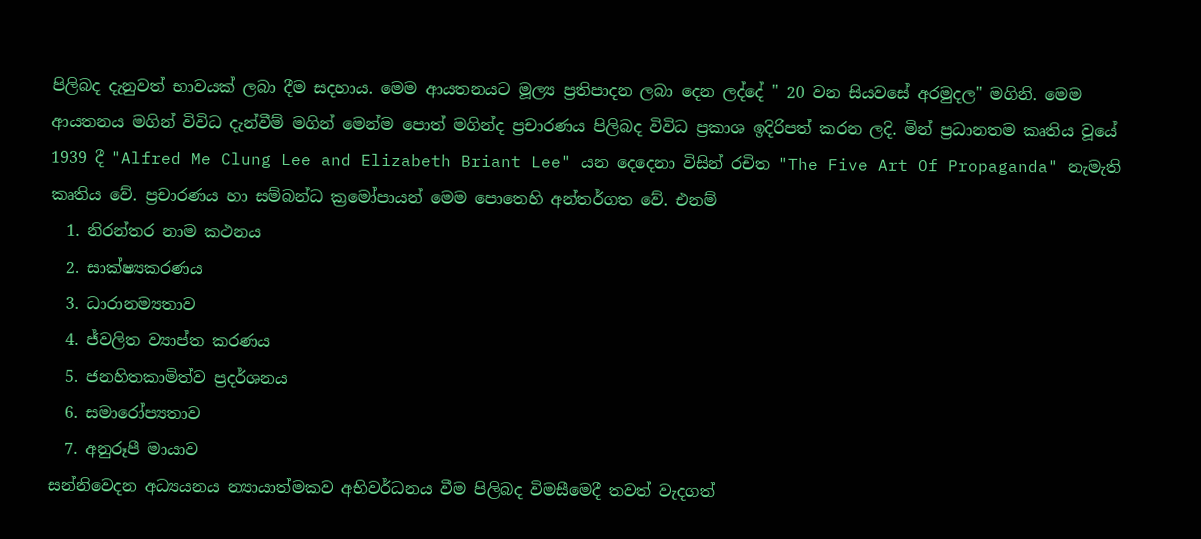පිලිබද දැනුවත් භාවයක් ලබා දීම සදහාය. මෙම ආයතනයට මූල්‍ය ප්‍රතිපාදන ලබා දෙන ලද්දේ " 20 වන සියවසේ අරමුදල" මගිනි. මෙම ආයතනය මගින් විවිධ දැන්වීම් මගින් මෙන්ම පොත් මගින්ද ප්‍රචාරණය පිලිබද විවිධ ප්‍රකාශ ඉදිරිපත් කරන ලදි. මින් ප්‍රධානතම කෘතිය වූයේ 1939 දී "Alfred Me Clung Lee and Elizabeth Briant Lee" යන දෙදෙනා විසින් රචිත "The Five Art Of Propaganda" නැමැති කෘතිය වේ. ප්‍රචාරණය හා සම්බන්ධ ක්‍රමෝපායන් මෙම පොතෙහි අන්තර්ගත වේ. එනම්
  1. නිරන්තර නාම කථනය
  2. සාක්ෂ්‍යකරණය
  3. ධාරානම්‍යතාව
  4. ජ්වලිත ව්‍යාප්ත කරණය
  5. ජනහිතකාමිත්ව ප්‍රදර්ශනය
  6. සමාරෝප්‍යතාව
  7. අනුරූපී මායාව
සන්නිවෙදන අධ්‍යයනය න්‍යායාත්මකව අභිවර්ධනය වීම පිලිබද විමසීමෙදී තවත් වැදගත්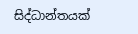සිද්ධාන්තයක්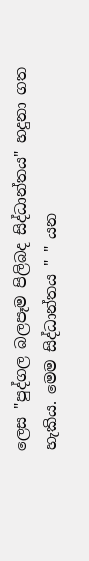ලෙස "පුද්ගල බලපෑම පිලිබද සිද්ධාන්තය" හදුනා ගත හැකිය. මෙම සිද්ධාන්තය " " යන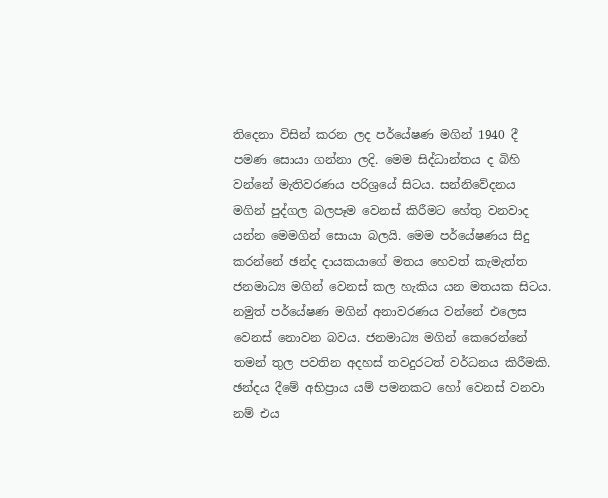තිදෙනා විසින් කරන ලද පර්යේෂණ මගින් 1940 දී පමණ සොයා ගන්නා ලදි. මෙම සිද්ධාන්තය ද බිහි වන්නේ මැතිවරණය පරිශ්‍රයේ සිටය. සන්නිවේදනය මගින් පුද්ගල බලපෑම වෙනස් කිරීමට හේතු වනවාද යන්න මෙමගින් සොයා බලයි. මෙම පර්යේෂණය සිදු කරන්නේ ඡන්ද දායකයාගේ මතය හෙවත් කැමැත්ත ජනමාධ්‍ය මගින් වෙනස් කල හැකිය යන මතයක සිටය. නමුත් පර්යේෂණ මගින් අනාවරණය වන්නේ එලෙස වෙනස් නොවන බවය. ජනමාධ්‍ය මගින් කෙරෙන්නේ තමන් තුල පවතින අදහස් තවදුරටත් වර්ධනය කිරීමකි. ඡන්දය දීමේ අභිප්‍රාය යම් පමනකට හෝ වෙනස් වනවා නම් එය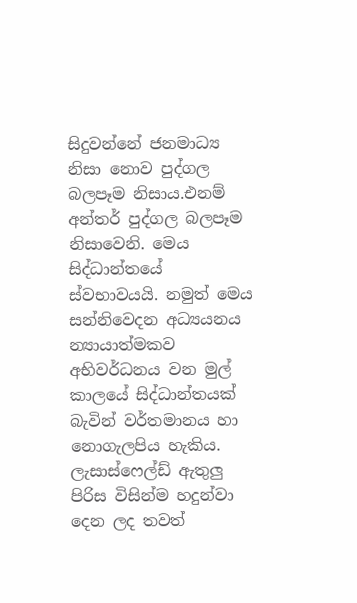සිදුවන්නේ ජනමාධ්‍ය නිසා නොව පුද්ගල බලපෑම නිසාය.එනම් අන්තර් පුද්ගල බලපෑම නිසාවෙනි. මෙය සිද්ධාන්තයේ ස්වභාවයයි. නමුත් මෙය සන්නිවෙදන අධ්‍යයනය න්‍යායාත්මකව අභිවර්ධනය වන මුල් කාලයේ සිද්ධාන්තයක් බැවින් වර්තමානය හා නොගැලපිය හැකිය.
ලැසාස්ෆෙල්ඩ් ඇතුලු පිරිස විසින්ම හදුන්වා දෙන ලද තවත්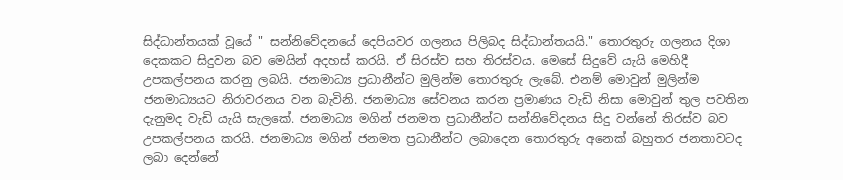සිද්ධාන්තයක් වූයේ " සන්නිවේදනයේ දෙපියවර ගලනය පිලිබද සිද්ධාන්තයයි." තොරතුරු ගලනය දිශා දෙකකට සිදුවන බව මෙයින් අදහස් කරයි. ඒ සිරස්ව සහ තිරස්වය. මෙසේ සිදුවේ යැයි මෙහිදී උපකල්පනය කරනු ලබයි. ජනමාධ්‍ය ප්‍රධානීන්ට මුලින්ම තොරතුරු ලැබේ. එනම් මොවුන් මුලින්ම ජනමාධ්‍යයට නිරාවරනය වන බැවිනි. ජනමාධ්‍ය සේවනය කරන ප්‍රමාණය වැඩි නිසා මොවුන් තුල පවතින දැනුමද වැඩි යැයි සැලකේ. ජනමාධ්‍ය මගින් ජනමත ප්‍රධානීන්ට සන්නිවේදනය සිදු වන්නේ තිරස්ව බව උපකල්පනය කරයි. ජනමාධ්‍ය මගින් ජනමත ප්‍රධානීන්ට ලබාදෙන තොරතුරු අනෙක් බහුතර ජනතාවටද ලබා දෙන්නේ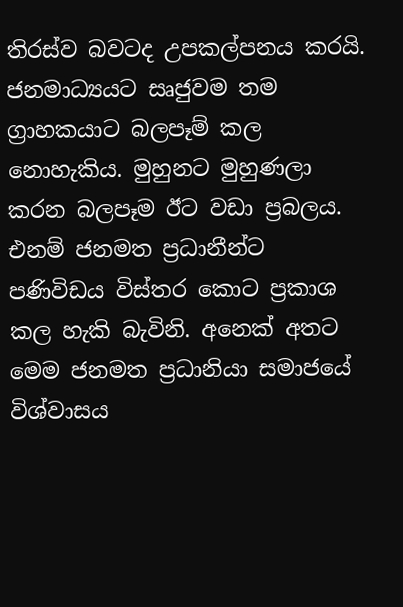තිරස්ව බවටද උපකල්පනය කරයි. ජනමාධ්‍යයට සෘජුවම තම ග්‍රාහකයාට බලපෑම් කල නොහැකිය. මුහුනට මුහුණලා කරන බලපෑම ඊට වඩා ප්‍රබලය. එනම් ජනමත ප්‍රධානීන්ට පණිවිඩය විස්තර කොට ප්‍රකාශ කල හැකි බැවිනි. අනෙක් අතට මෙම ජනමත ප්‍රධානියා සමාජයේ විශ්වාසය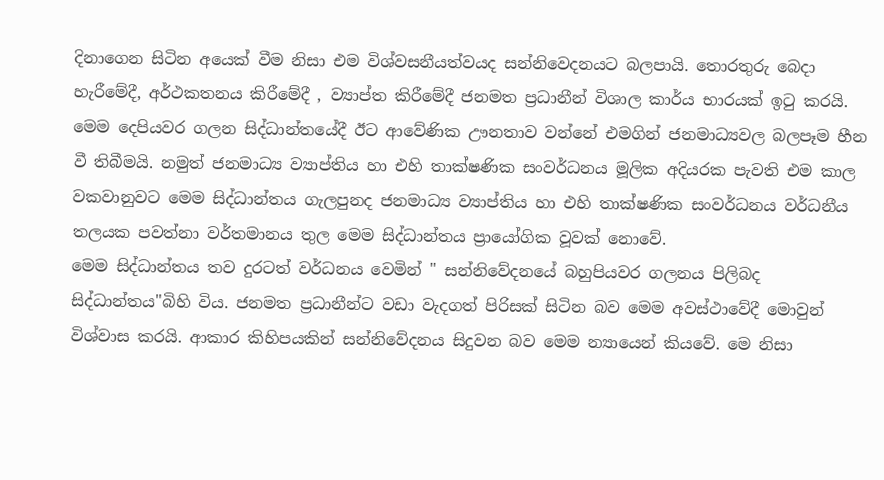දිනාගෙන සිටින අයෙක් වීම නිසා එම විශ්වසනීයත්වයද සන්නිවෙදනයට බලපායි. තොරතුරු බෙදා හැරීමේදී, අර්ථකතනය කිරීමේදී , ව්‍යාප්ත කිරීමේදී ජනමත ප්‍රධානීන් විශාල කාර්ය භාරයක් ඉ‍ටු කරයි. මෙම දෙපියවර ගලන සිද්ධාන්තයේදී ඊට ආවේණික ඌනතාව වන්නේ එමගින් ජනමාධ්‍යවල බලපෑම හීන වී තිබීමයි. නමුත් ජනමාධ්‍ය ව්‍යාප්තිය හා එහි තාක්ෂණික සංවර්ධනය මූලික අදියරක පැවති එම කාල වකවානුවට මෙම සිද්ධාන්තය ගැලපුනද ජනමාධ්‍ය ව්‍යාප්තිය හා එහි තාක්ෂණික සංවර්ධනය වර්ධනීය තලයක පවත්නා වර්තමානය තුල මෙම සිද්ධාන්තය ප්‍රායෝගික වූවක් නොවේ.
මෙම සිද්ධාන්තය තව දුරටත් වර්ධනය වෙමින් " සන්නිවේදනයේ බහුපියවර ගලනය පිලිබද සිද්ධාන්තය"බිහි විය. ජනමත ප්‍රධානීන්ට වඩා වැදගත් පිරිසක් සිටින බව මෙම අවස්ථාවේදී මොවුන් විශ්වාස කරයි. ආකාර කිහිපයකින් සන්නිවේදනය සිදුවන බව මෙම න්‍යායෙන් කියවේ. මෙ නිසා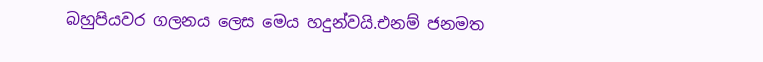බහුපියවර ගලනය ලෙස මෙය හදුන්වයි.එනම් ජනමත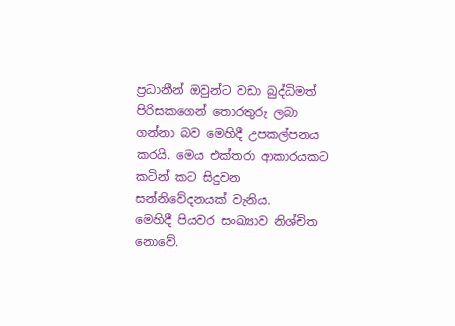ප්‍රධානීන් ඔවුන්ට වඩා බුද්ධිමත් පිරිසකගෙන් තොරතුරු ලබා ගන්නා බව මෙහිදී උපකල්පනය කරයි. මෙය එක්තරා ආකාරයකට කටින් කට සිදුවන සන්නිවේදනයක් වැනිය.
මෙහිදී පියවර සංඛ්‍යාව නිශ්චිත නොවේ.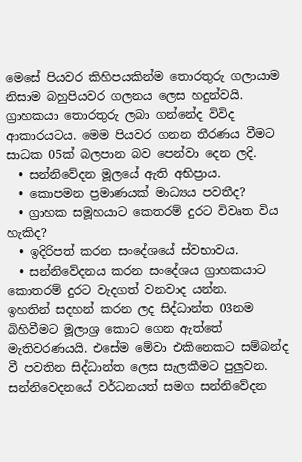මෙසේ පියවර කිහිපයකින්ම තොරතුරු ගලායාම නිසාම බහුපියවර ගලනය ලෙස හදුන්වයි. ග්‍රාහකයා තොරතුරු ලබා ගන්නේද විවිද ආකාරයටය. මෙම පියවර ගනන තීරණය වීමට සාධක 05ක් බලපාන බව පෙන්වා දෙන ලදි.
  • සන්නිවේදන මූලයේ ඇති අභිප්‍රාය.
  • කොපමන ප්‍රමාණයක් මාධ්‍යය පවතීද?
  • ග්‍රාහක සමූහයාට කෙතරම් දුරට විවෘත විය හැකිද?
  • ඉදිරිපත් කරන සංදේශයේ ස්වභාවය.
  • සන්නිවේදනය කරන සංදේශය ග්‍රාහකයාට කොතරම් දුරට වැදගත් වනවාද යන්න.
ඉහතින් සදහන් කරන ලද සිද්ධාන්ත 03නම බිහිවීමට මූලාශ්‍ර කොට ගෙන ඇත්තේ මැතිවරණයයි. එසේම මේවා එකිනෙකට සම්බන්ද වී පවතින සිද්ධාන්ත ලෙස සැලකීමට පුලුවන. සන්නිවෙදනයේ වර්ධනයත් සමග සන්නිවේදන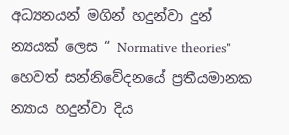අධ්‍යනයන් මගින් හදුන්වා දුන් න්‍යයක් ලෙස “ Normative theories" හෙවත් සන්නිවේදනයේ ප්‍රතීයමානක න්‍යාය හදුන්වා දිය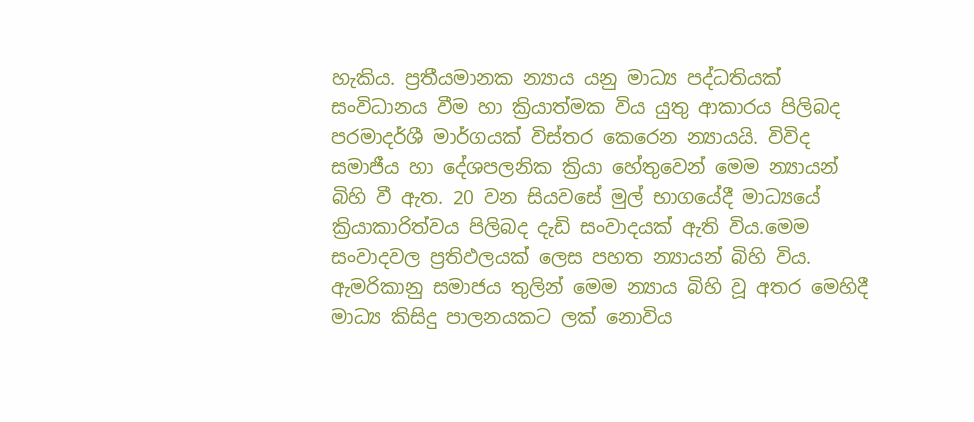හැකිය. ප්‍රතීයමානක න්‍යාය යනු මාධ්‍ය පද්ධතියක් සංවිධානය වීම හා ක්‍රියාත්මක විය යුතු ආකාරය පිලිබද පරමාදර්ශී මාර්ගයක් විස්තර කෙරෙන න්‍යායයි. විවිද සමාජීය හා දේශපලනික ක්‍රියා හේතුවෙන් මෙම න්‍යායන් බිහි වී ඇත. 20 වන සියවසේ මුල් භාගයේදී මාධ්‍යයේ ක්‍රියාකාරිත්වය පිලිබද දැඩි සංවාදයක් ඇති විය.මෙම සංවාදවල ප්‍රතිඵලයක් ලෙස පහත න්‍යායන් බිහි විය. ඇමරිකානු සමාජය තුලින් මෙම න්‍යාය බිහි වූ අතර මෙහිදී මාධ්‍ය කිසිදු පාලනයකට ලක් නොවිය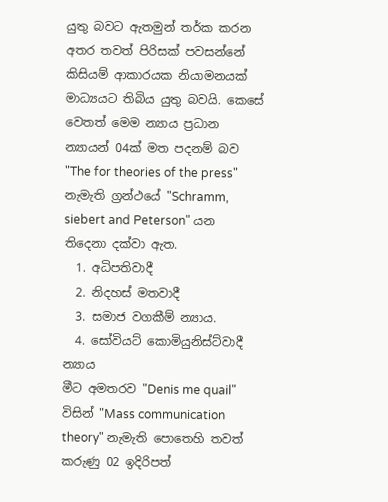යුතු බවට ඇතමුන් තර්ක කරන අතර තවත් පිරිසක් පවසන්නේ කිසියම් ආකාරයක නියාමනයක් මාධ්‍යයට තිබිය යුතු බවයි. කෙසේ වෙතත් මෙම න්‍යාය ප්‍රධාන න්‍යායන් 04ක් මත පදනම් බව "The for theories of the press" නැමැති ග්‍රන්ථයේ "Schramm, siebert and Peterson" යන තිදෙනා දක්වා ඇත.
  1. අධිපතිවාදී
  2. නිදහස් මතවාදී
  3. සමාජ වගකීම් න්‍යාය.
  4. සෝවියට් කොමියුනිස්ට්වාදී න්‍යාය
මීට අමතරව "Denis me quail" විසින් "Mass communication theory" නැමැති පොතෙහි තවත් කරුණු 02 ඉදිරිපත්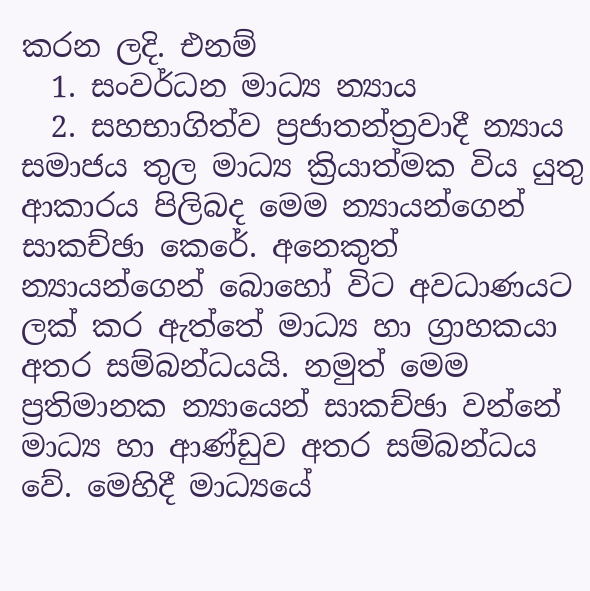කරන ලදි. එනම්
  1. සංවර්ධන මාධ්‍ය න්‍යාය
  2. සහභාගිත්ව ප්‍රජාතන්ත්‍රවාදී න්‍යාය
සමාජය තුල මාධ්‍ය ක්‍රියාත්මක විය යුතු ආකාරය පිලිබද මෙම න්‍යායන්ගෙන් සාකච්ඡා කෙරේ. අනෙකුත් න්‍යායන්ගෙන් බොහෝ විට අවධාණයට ලක් කර ඇත්තේ මාධ්‍ය හා ග්‍රාහකයා අතර සම්බන්ධයයි. නමුත් මෙම ප්‍රතිමානක න්‍යායෙන් සාකච්ඡා වන්නේ මාධ්‍ය හා ආණ්ඩුව අතර සම්බන්ධය වේ. මෙහිදී මාධ්‍යයේ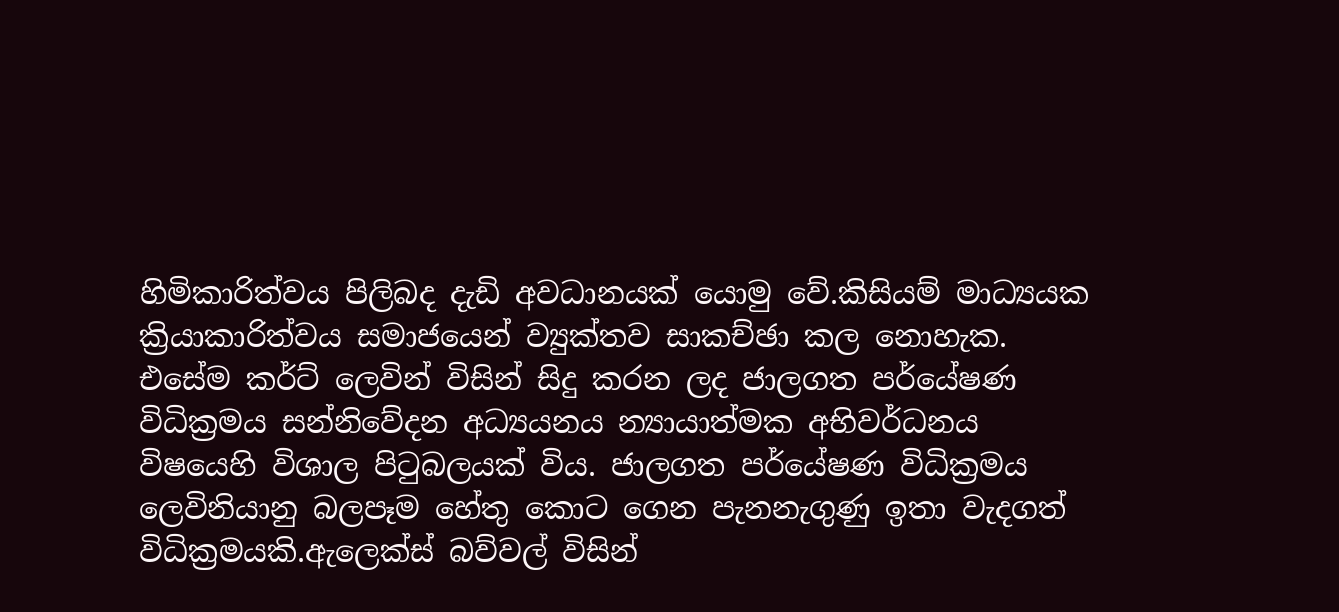හිමිකාරිත්වය පිලිබද දැඩි අවධානයක් යොමු වේ.කිසියම් මාධ්‍යයක ක්‍රියාකාරිත්වය සමාජයෙන් ව්‍යුක්තව සාකච්ඡා කල නොහැක.
එසේම කර්ට් ලෙවින් විසින් සිදු කරන ලද ජාලගත පර්යේෂණ විධික්‍රමය සන්නිවේදන අධ්‍යයනය න්‍යායාත්මක අභිවර්ධනය විෂයෙහි විශාල පි‍ටුබලයක් විය. ජාලගත පර්යේෂණ විධික්‍රමය ලෙවිනියානු බලපෑම හේතු කොට ගෙන පැනනැගුණු ඉතා වැදගත් විධික්‍රමයකි.ඇලෙක්ස් බව්වල් විසින්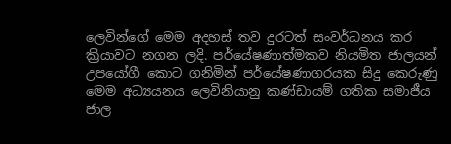ලෙවින්ගේ මෙම අදහස් තව දුරටත් සංවර්ධනය කර ක්‍රියාවට නගන ලදි. පර්යේෂණාත්මකව නියමිත ජාලයන් උපයෝගී කොට ගනිමින් පර්යේෂණාගරයක සිදු කෙරුණු මෙම අධ්‍යයනය ලෙවිනියානු කණ්ඩායම් ගතික සමාජීය ජාල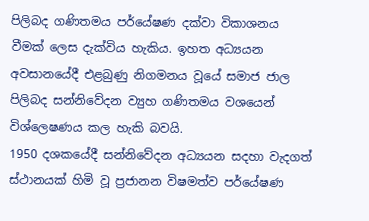පිලිබද ගණිතමය පර්යේෂණ දක්වා විකාශනය වීමක් ලෙස දැක්විය හැකිය. ඉහත අධ්‍යයන අවසානයේදී එළබුණු නිගමනය වූයේ සමාජ ජාල පිලිබද සන්නිවේදන ව්‍යුහ ගණිතමය වශයෙන් විශ්ලෙෂණය කල හැකි බවයි.
1950 දශකයේදී සන්නිවේදන අධ්‍යයන සදහා වැදගත් ස්ථානයක් හිමි වූ ප්‍රජානන විෂමත්ව පර්යේෂණ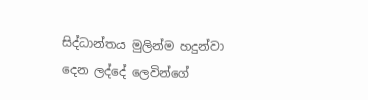සිද්ධාන්තය මුලින්ම හදුන්වා දෙන ලද්දේ ලෙවින්ගේ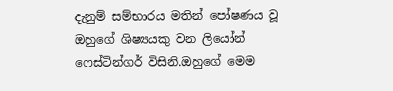දැනුම් සම්භාරය මතින් පෝෂණය වූ ඔහුගේ ශිෂ්‍යයකු වන ලියෝන් ෆෙස්ටින්ගර් විසිනි.ඔහුගේ මෙම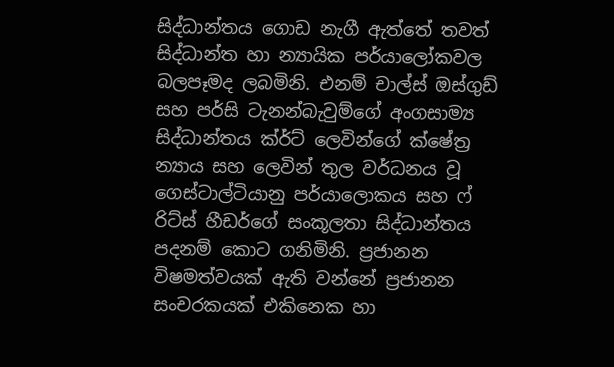සිද්ධාන්තය ගොඩ නැගී ඇත්තේ තවත් සිද්ධාන්ත හා න්‍යායික පර්යාලෝකවල බලපෑමද ලබමිනි. එනම් චාල්ස් ඔස්ගුඩ් සහ පර්සි ටැනන්බැවුම්ගේ අංගසාම්‍ය සිද්ධාන්තය ක්ර්ට් ලෙවින්ගේ ක්ෂේත්‍ර න්‍යාය සහ ලෙවින් තුල වර්ධනය වූ ගෙස්ටාල්ටියානු පර්යාලොකය සහ ෆ් රිට්ස් හීඩර්ගේ සංකූලතා සිද්ධාන්තය පදනම් කොට ගනිමිනි. ප්‍රජානන විෂමත්වයක් ඇති වන්නේ ප්‍රජානන සංචරකයක් එකිනෙක හා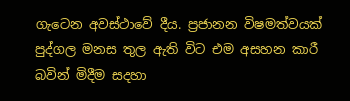ගැටෙන අවස්ථාවේ දීය. ප්‍රජානන විෂමත්වයක් පුද්ගල මනස තුල ඇති විට එම අසහන කාරී බවින් මිදීම සදහා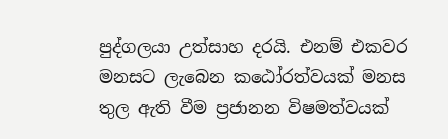පුද්ගලයා උත්සාහ දරයි. එනම් එකවර මනසට ලැබෙන කඨෝරත්වයක් මනස තුල ඇති වීම ප්‍රජානන විෂමත්වයක්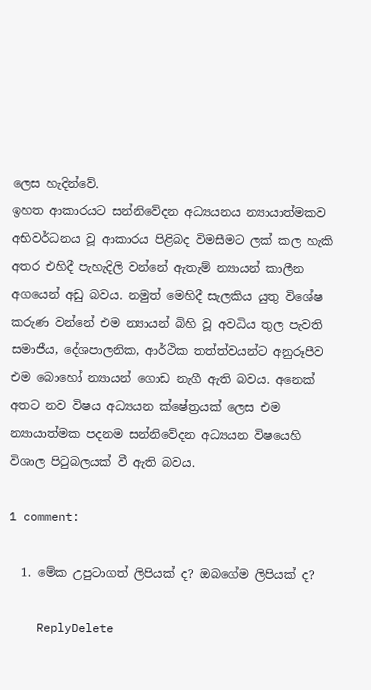ලෙස හැදින්වේ.
ඉහත ආකාරයට සන්නිවේදන අධ්‍යයනය න්‍යායාත්මකව අභිවර්ධනය වූ ආකාරය පිළිබද විමසීමට ලක් කල හැකි අතර එහිදී පැහැදිලි වන්නේ ඇතැම් න්‍යායන් කාලීන අගයෙන් අඩු බවය. නමුත් මෙහිදී සැලකිය යුතු විශේෂ කරුණ වන්නේ එම න්‍යායන් බිහි වූ අවධිය තුල පැවති සමාජීය, දේශපාලනික, ආර්ථික තත්ත්වයන්ට අනුරූපීව එම බොහෝ න්‍යායන් ගොඩ නැගී ඇති බවය. අනෙක් අතට නව විෂය අධ්‍යයන ක්ෂේත්‍රයක් ලෙස එම න්‍යායාත්මක පදනම සන්නිවේදන අධ්‍යයන විෂයෙහි විශාල පි‍ටුබලයක් වී ඇති බවය.

1 comment:

  1. මේක උපුටාගත් ලිපියක් ද? ඔබගේම ලිපියක් ද?

    ReplyDelete